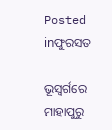Posted inଫୁରସତ

ଭୂସ୍ବର୍ଗରେ ମାହାପୁରୁ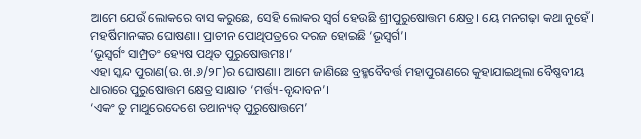ଆମେ ଯେଉଁ ଲୋକରେ ବାସ କରୁଛେ, ସେହି ଲୋକର ସ୍ବର୍ଗ ହେଉଛି ଶ୍ରୀପୁରୁଷୋତ୍ତମ କ୍ଷେତ୍ର। ୟେ ମନଗଢ଼ା କଥା ନୁହେଁ। ମହର୍ଷିମାନଙ୍କର ଘୋଷଣା। ପ୍ରାଚୀନ ପୋଥିପତ୍ରରେ ଦରଜ ହୋଇଛି ‘ଭୂସ୍ବର୍ଗ’।
‘ଭୂସ୍ବର୍ଗଂ ସାମ୍ପ୍ରତଂ ହ୍ୟେଷ ପଥିତ ପୁରୁଷୋତ୍ତମଃ।’
ଏହା ସ୍କନ୍ଦ ପୁରାଣ(ଉ.ଖ.୬/୨୮)ର ଘୋଷଣା। ଆମେ ଜାଣିଛେ ବ୍ରହ୍ମବୈବର୍ତ୍ତ ମହାପୁରାଣରେ କୁହାଯାଇଥିଲା ବୈଷ୍ଣବୀୟ ଧାରାରେ ପୁରୁଷୋତ୍ତମ କ୍ଷେତ୍ର ସାକ୍ଷାତ ‘ମର୍ତ୍ତ୍ୟ-ବୃନ୍ଦାବନ’।
‘ଏକଂ ତୁ ମାଥୁରେଦେଶେ ତଥାନ୍ୟତ୍‌ ପୁରୁଷୋତ୍ତମେ’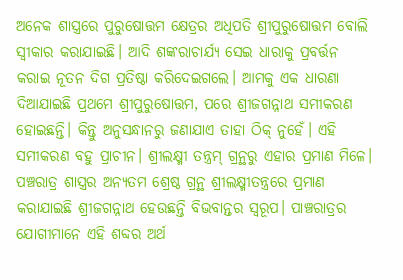ଅନେକ ଶାସ୍ତ୍ରରେ ପୁରୁଷୋତ୍ତମ କ୍ଷେତ୍ରର ଅଧିପତି ଶ୍ରୀପୁରୁଷୋତ୍ତମ ବୋଲି ସ୍ବୀକାର କରାଯାଇଛି। ଆଦି ଶଙ୍କରାଚାର୍ଯ୍ୟ ସେଇ ଧାରାକୁ ପ୍ରବର୍ତ୍ତନ କରାଇ ନୂତନ ଦିଗ ପ୍ରତିଷ୍ଠା କରିଦେଇଗଲେ। ଆମକୁ ଏକ ଧାରଣା ଦିଆଯାଇଛି ପ୍ରଥମେ ଶ୍ରୀପୁରୁଷୋତ୍ତମ, ପରେ ଶ୍ରୀଜଗନ୍ନାଥ ସମୀକରଣ ହୋଇଛନ୍ତି। କିନ୍ତୁ ଅନୁସନ୍ଧାନରୁ ଜଣାଯାଏ ତାହା ଠିକ୍‌ ନୁହେଁ। ଏହି ସମୀକରଣ ବହୁ ପ୍ରାଚୀନ। ଶ୍ରୀଲକ୍ଷ୍ମୀ ତନ୍ତ୍ରମ୍‌ ଗ୍ରନ୍ଥରୁ ଏହାର ପ୍ରମାଣ ମିଳେ। ପଞ୍ଚରାତ୍ର ଶାସ୍ତ୍ରର ଅନ୍ୟତମ ଶ୍ରେଷ୍ଠ ଗ୍ରନ୍ଥ ଶ୍ରୀଲକ୍ଷ୍ମୀତନ୍ତ୍ରରେ ପ୍ରମାଣ କରାଯାଇଛି ଶ୍ରୀଜଗନ୍ନାଥ ହେଉଛନ୍ତି ବିଭବାନ୍ତର ସ୍ବରୂପ। ପାଞ୍ଚରାତ୍ରର ଯୋଗୀମାନେ ଏହି ଶବ୍ଦର ଅର୍ଥ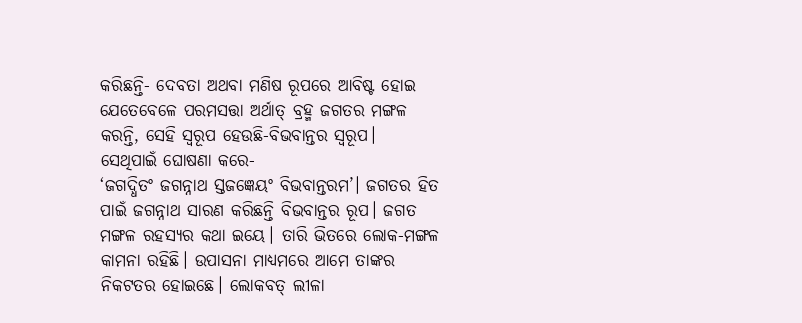କରିଛନ୍ତି- ଦେବତା ଅଥବା ମଣିଷ ରୂପରେ ଆବିଷ୍ଟ ହୋଇ ଯେତେବେଳେ ପରମସତ୍ତା ଅର୍ଥାତ୍‌ ବ୍ରହ୍ମ ଜଗତର ମଙ୍ଗଳ କରନ୍ତି, ସେହି ସ୍ବରୂପ ହେଉଛି-ବିଭବାନ୍ତର ସ୍ବରୂପ।
ସେଥିପାଇଁ ଘୋଷଣା କରେ-
‘ଜଗଦ୍ଧିତଂ ଜଗନ୍ନାଥ ସ୍ତଜଜ୍ଞେୟଂ ବିଭବାନ୍ତରମ’। ଜଗତର ହିତ ପାଇଁ ଜଗନ୍ନାଥ ସାରଣ କରିଛନ୍ତି ବିଭବାନ୍ତର ରୂପ। ଜଗତ ମଙ୍ଗଳ ରହସ୍ୟର କଥା ଇୟେ। ତାରି ଭିତରେ ଲୋକ-ମଙ୍ଗଳ କାମନା ରହିଛି। ଉପାସନା ମାଧ୍ୟମରେ ଆମେ ତାଙ୍କର ନିକଟତର ହୋଇଛେ। ଲୋକବତ୍‌ ଲୀଳା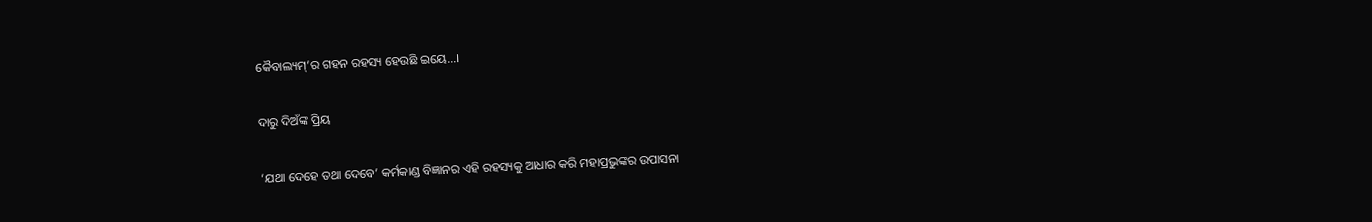କୈବାଲ୍ୟମ୍‌’ର ଗହନ ରହସ୍ୟ ହେଉଛି ଇୟେ…।

ଦାରୁ ଦିଅଁଙ୍କ ପ୍ରିୟ

‘ଯଥା ଦେହେ ତଥା ଦେବେ’ କର୍ମକାଣ୍ଡ ବିଜ୍ଞାନର ଏହି ରହସ୍ୟକୁ ଆଧାର କରି ମହାପ୍ରଭୁଙ୍କର ଉପାସନା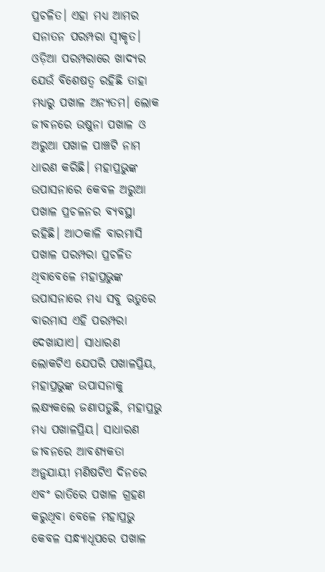ପ୍ରଚଳିତ। ଏହା ମଧ୍ୟ ଆମର ସନାତନ ପରମ୍ପରା ସ୍ବୀକୃତ। ଓଡ଼ିଆ ପରମ୍ପରାରେ ଖାଦ୍ୟର ଯେଉଁ ବିଶେଷତ୍ୱ ରହିଛି ତାହା ମଧ୍ୟରୁ ପଖାଳ ଅନ୍ୟତମ। ଲୋକ ଜୀବନରେ ଉଷୁନା ପଖାଳ ଓ ଅରୁଆ ପଖାଳ ପାଞ୍ଚଟି ନାମ ଧାରଣ କରିଛି। ମହାପ୍ରଭୁଙ୍କ ଉପାସନାରେ କେବଳ ଅରୁଆ ପଖାଳ ପ୍ରଚଳନର ବ୍ୟବସ୍ଥା ରହିଛି। ଆଠକାଳି ବାରମାସି ପଖାଳ ପରମ୍ପରା ପ୍ରଚଳିତ ଥିବାବେଳେ ମହାପ୍ରଭୁଙ୍କ ଉପାସନାରେ ମଧ୍ୟ ସବୁ ଋତୁରେ ବାରମାସ ଏହି ପରମ୍ପରା ଦେଖାଯାଏ। ସାଧାରଣ ଲୋକଟିଏ ଯେପରି ପଖାଳପ୍ରିୟ, ମହାପ୍ରଭୁଙ୍କ ଉପାସନାକୁ ଲକ୍ଷ୍ୟକଲେ ଜଣାପଡୁଛି, ମହାପ୍ରଭୁ ମଧ୍ୟ ପଖାଳପ୍ରିୟ। ସାଧାରଣ ଜୀବନରେ ଆବଶ୍ୟକତା ଅନୁଯାୟୀ ମଣିଷଟିଏ ଦିନରେ ଏବଂ ରାତିରେ ପଖାଳ ଗ୍ରହଣ କରୁଥିବା ବେଳେ ମହାପ୍ରଭୁ କେବଳ ସନ୍ଧ୍ୟାଧୂପରେ ପଖାଳ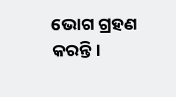ଭୋଗ ଗ୍ରହଣ କରନ୍ତି।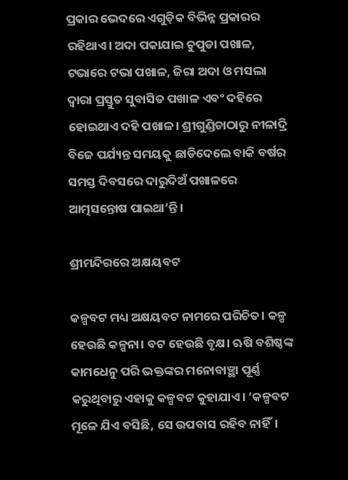ପ୍ରକାର ଭେଦରେ ଏଗୁଡ଼ିକ ବିଭିନ୍ନ ପ୍ରକାରର ରହିଥାଏ। ଅଦା ପକାଯାଇ ଚୁପୁଡା ପଖାଳ, ଟଭାରେ ଟଭା ପଖାଳ, ଜିରା ଅଦା ଓ ମସଲା ଦ୍ୱାରା ପ୍ରସ୍ତୁତ ସୁବାସିତ ପଖାଳ ଏବଂ ଦହିରେ ହୋଇଥାଏ ଦହି ପଖାଳ। ଶ୍ରୀଗୁଣ୍ଡିଚାଠାରୁ ନୀଳାଦ୍ରି ବିଜେ ପର୍ଯ୍ୟନ୍ତ ସମୟକୁ ଛାଡିଦେଲେ ବାକି ବର୍ଷର ସମସ୍ତ ଦିବସରେ ଦାରୁଦିଅଁ ପଖାଳରେ ଆତ୍ମସନ୍ତୋଷ ପାଇଥା’ନ୍ତି।

ଶ୍ରୀମନ୍ଦିରରେ ଅକ୍ଷୟବଟ

କଳ୍ପବଟ ମଧ୍ୟ ଅକ୍ଷୟବଟ ନାମରେ ପରିଚିତ। କଳ୍ପ ହେଉଛି କଳ୍ପନା। ବଟ ହେଉଛି ବୃକ୍ଷ। ଋଷି ବଶିଷ୍ଠଙ୍କ କାମଧେନୁ ପରି ଭକ୍ତଙ୍କର ମନୋବାଞ୍ଛା ପୂର୍ଣ୍ଣ କରୁଥିବାରୁ ଏହାକୁ କଳ୍ପବଟ କୁହାଯାଏ। ‘କଳ୍ପବଟ ମୂଳେ ଯିଏ ବସିଛି, ସେ ଉପବାସ ରହିବ ନାହିଁ।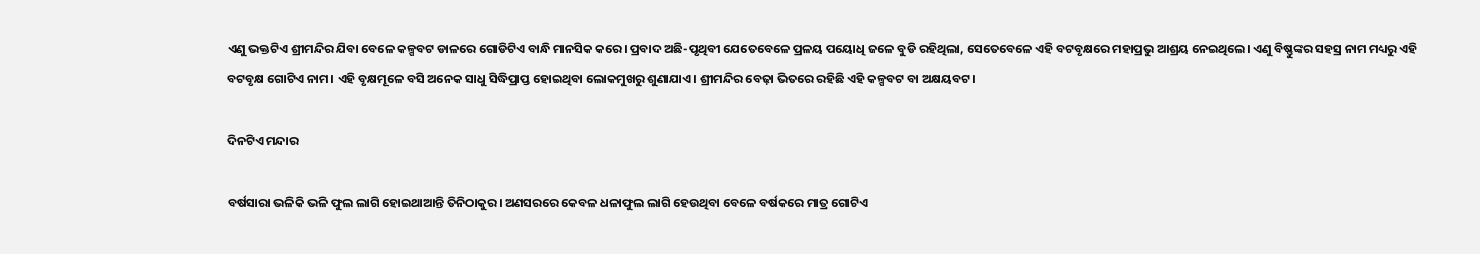ଏଣୁ ଭକ୍ତଟିଏ ଶ୍ରୀମନ୍ଦିର ଯିବା ବେଳେ କଳ୍ପବଟ ଡାଳରେ ଗୋଡିଟିଏ ବାନ୍ଧି ମାନସିକ କରେ। ପ୍ରବାଦ ଅଛି-ପୃଥିବୀ ଯେତେବେଳେ ପ୍ରଳୟ ପୟୋଧି ଜଳେ ବୁଡି ରହିଥିଲା, ସେତେବେଳେ ଏହି ବଟବୃକ୍ଷରେ ମହାପ୍ରଭୁ ଆଶ୍ରୟ ନେଇଥିଲେ। ଏଣୁ ବିଷ୍ଣୁଙ୍କର ସହସ୍ର ନାମ ମଧ୍ୟରୁ ଏହି ବଟବୃକ୍ଷ ଗୋଟିଏ ନାମ। ଏହି ବୃକ୍ଷମୂଳେ ବସି ଅନେକ ସାଧୁ ସିଦ୍ଧିପ୍ରାପ୍ତ ହୋଇଥିବା ଲୋକମୁଖରୁ ଶୁଣାଯାଏ। ଶ୍ରୀମନ୍ଦିର ବେଢ଼ା ଭିତରେ ରହିଛି ଏହି କଳ୍ପବଟ ବା ଅକ୍ଷୟବଟ।

ଦିନଟିଏ ମନ୍ଦାର

ବର୍ଷସାରା ଭଳିକି ଭଳି ଫୁଲ ଲାଗି ହୋଇଥାଆନ୍ତି ତିନିଠାକୁର। ଅଣସରରେ କେବଳ ଧଳାଫୁଲ ଲାଗି ହେଉଥିବା ବେଳେ ବର୍ଷକରେ ମାତ୍ର ଗୋଟିଏ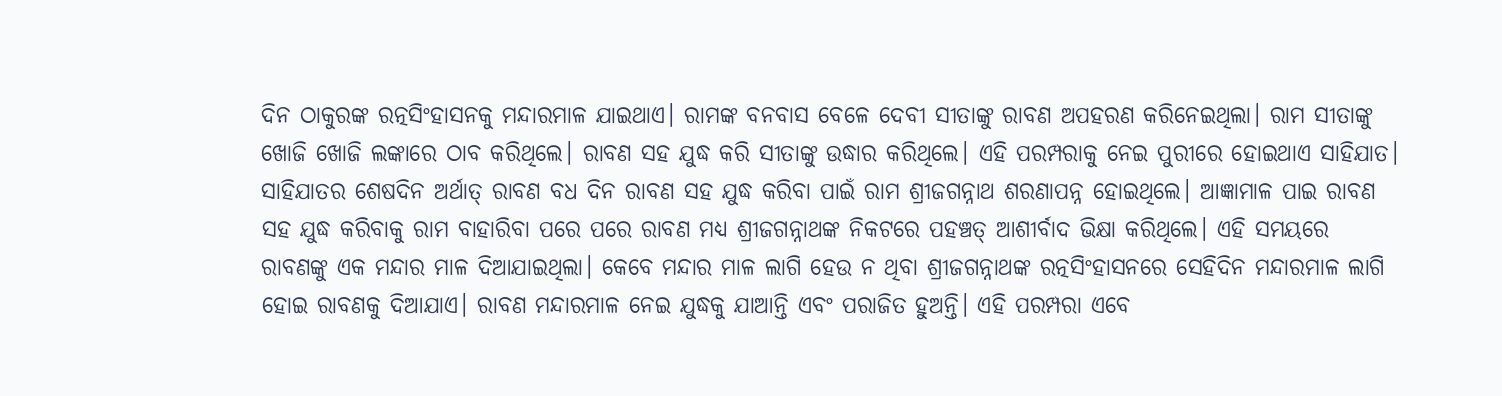ଦିନ ଠାକୁରଙ୍କ ରତ୍ନସିଂହାସନକୁ ମନ୍ଦାରମାଳ ଯାଇଥାଏ। ରାମଙ୍କ ବନବାସ ବେଳେ ଦେବୀ ସୀତାଙ୍କୁ ରାବଣ ଅପହରଣ କରିନେଇଥିଲା। ରାମ ସୀତାଙ୍କୁ ଖୋଜି ଖୋଜି ଲଙ୍କାରେ ଠାବ କରିଥିଲେ। ରାବଣ ସହ ଯୁଦ୍ଧ କରି ସୀତାଙ୍କୁ ଉଦ୍ଧାର କରିଥିଲେ। ଏହି ପରମ୍ପରାକୁ ନେଇ ପୁରୀରେ ହୋଇଥାଏ ସାହିଯାତ। ସାହିଯାତର ଶେଷଦିନ ଅର୍ଥାତ୍‌ ରାବଣ ବଧ ଦିନ ରାବଣ ସହ ଯୁଦ୍ଧ କରିବା ପାଇଁ ରାମ ଶ୍ରୀଜଗନ୍ନାଥ ଶରଣାପନ୍ନ ହୋଇଥିଲେ। ଆଜ୍ଞାମାଳ ପାଇ ରାବଣ ସହ ଯୁଦ୍ଧ କରିବାକୁ ରାମ ବାହାରିବା ପରେ ପରେ ରାବଣ ମଧ୍ୟ ଶ୍ରୀଜଗନ୍ନାଥଙ୍କ ନିକଟରେ ପହଞ୍ଚତ୍ ଆଶୀର୍ବାଦ ଭିକ୍ଷା କରିଥିଲେ। ଏହି ସମୟରେ ରାବଣଙ୍କୁ ଏକ ମନ୍ଦାର ମାଳ ଦିଆଯାଇଥିଲା। କେବେ ମନ୍ଦାର ମାଳ ଲାଗି ହେଉ ନ ଥିବା ଶ୍ରୀଜଗନ୍ନାଥଙ୍କ ରତ୍ନସିଂହାସନରେ ସେହିଦିନ ମନ୍ଦାରମାଳ ଲାଗି ହୋଇ ରାବଣକୁ ଦିଆଯାଏ। ରାବଣ ମନ୍ଦାରମାଳ ନେଇ ଯୁଦ୍ଧକୁ ଯାଆନ୍ତି ଏବଂ ପରାଜିତ ହୁଅନ୍ତି। ଏହି ପରମ୍ପରା ଏବେ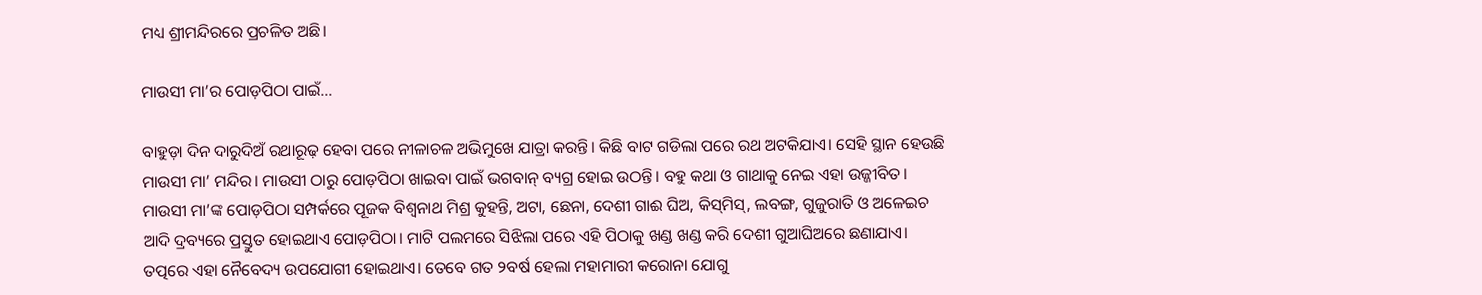ମଧ୍ୟ ଶ୍ରୀମନ୍ଦିରରେ ପ୍ରଚଳିତ ଅଛି।

ମାଉସୀ ମା’ର ପୋଡ଼ପିଠା ପାଇଁ…

ବାହୁଡ଼ା ଦିନ ଦାରୁଦିଅଁ ରଥାରୂଢ଼ ହେବା ପରେ ନୀଳାଚଳ ଅଭିମୁଖେ ଯାତ୍ରା କରନ୍ତି। କିଛି ବାଟ ଗଡିଲା ପରେ ରଥ ଅଟକିଯାଏ। ସେହି ସ୍ଥାନ ହେଉଛି ମାଉସୀ ମା’ ମନ୍ଦିର। ମାଉସୀ ଠାରୁ ପୋଡ଼ପିଠା ଖାଇବା ପାଇଁ ଭଗବାନ୍‌ ବ୍ୟଗ୍ର ହୋଇ ଉଠନ୍ତି। ବହୁ କଥା ଓ ଗାଥାକୁ ନେଇ ଏହା ଉଜ୍ଜୀବିତ। ମାଉସୀ ମା’ଙ୍କ ପୋଡ଼ପିଠା ସମ୍ପର୍କରେ ପୂଜକ ବିଶ୍ୱନାଥ ମିଶ୍ର କୁହନ୍ତି, ଅଟା, ଛେନା, ଦେଶୀ ଗାଈ ଘିଅ, କିସ୍‌ମିସ୍‌, ଲବଙ୍ଗ, ଗୁଜୁରାତି ଓ ଅଳେଇଚ ଆଦି ଦ୍ରବ୍ୟରେ ପ୍ରସ୍ତୁତ ହୋଇଥାଏ ପୋଡ଼ପିଠା। ମାଟି ପଲମରେ ସିଝିଲା ପରେ ଏହି ପିଠାକୁ ଖଣ୍ଡ ଖଣ୍ଡ କରି ଦେଶୀ ଗୁଆଘିଅରେ ଛଣାଯାଏ। ତତ୍ପରେ ଏହା ନୈବେଦ୍ୟ ଉପଯୋଗୀ ହୋଇଥାଏ। ତେବେ ଗତ ୨ବର୍ଷ ହେଲା ମହାମାରୀ କରୋନା ଯୋଗୁ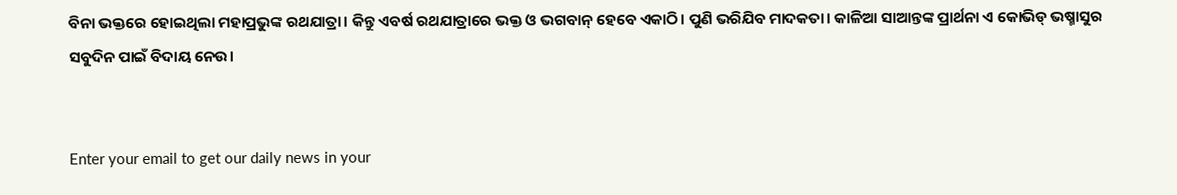ବିନା ଭକ୍ତରେ ହୋଇଥିଲା ମହାପ୍ରଭୁଙ୍କ ରଥଯାତ୍ରା। କିନ୍ତୁ ଏବର୍ଷ ରଥଯାତ୍ରାରେ ଭକ୍ତ ଓ ଭଗବାନ୍‌ ହେବେ ଏକାଠି। ପୁଣି ଭରିଯିବ ମାଦକତା। କାଳିଆ ସାଆନ୍ତଙ୍କ ପ୍ରାର୍ଥନା ଏ କୋଭିଡ୍‌ ଭଷ୍ମାସୁର ସବୁଦିନ ପାଇଁ ବିଦାୟ ନେଉ।


Enter your email to get our daily news in your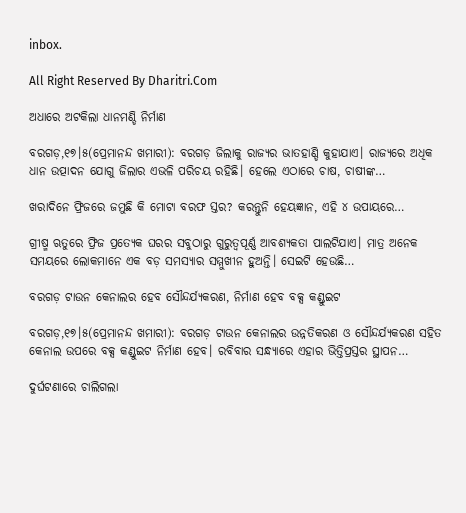inbox.

All Right Reserved By Dharitri.Com

ଅଧାରେ ଅଟକିଲା ଧାନମଣ୍ଡି ନିର୍ମାଣ

ବରଗଡ଼,୧୭।୫(ପ୍ରେମାନନ୍ଦ ଖମାରୀ): ବରଗଡ଼ ଜିଲାକୁ ରାଜ୍ୟର ଭାତହାଣ୍ଡି କୁହାଯାଏ। ରାଜ୍ୟରେ ଅଧିକ ଧାନ ଉତ୍ପାଦନ ଯୋଗୁ ଜିଲାର ଏଭଳି ପରିଚୟ ରହିଛି। ହେଲେ ଏଠାରେ ଚାଷ, ଚାଷୀଙ୍କ…

ଖରାଦିନେ ଫ୍ରିଜରେ ଜମୁଛି କି ମୋଟା ବରଫ ସ୍ତର? କରନ୍ତୁନି ହେୟଜ୍ଞାନ, ଏହି ୪ ଉପାୟରେ…

ଗ୍ରୀଷ୍ମ ଋତୁରେ ଫ୍ରିଜ ପ୍ରତ୍ୟେକ ଘରର ସବୁଠାରୁ ଗୁରୁତ୍ୱପୂର୍ଣ୍ଣ ଆବଶ୍ୟକତା ପାଲଟିଯାଏ। ମାତ୍ର ଅନେକ ସମୟରେ ଲୋକମାନେ ଏକ ବଡ଼ ସମସ୍ୟାର ସମ୍ମୁଖୀନ ହୁଅନ୍ତି। ସେଇଟି ହେଉଛି…

ବରଗଡ଼ ଟାଉନ କେନାଲର ହେବ ସୌନ୍ଦର୍ଯ୍ୟକରଣ, ନିର୍ମାଣ ହେବ ବକ୍ସ କଣ୍ଡୁଇଟ

ବରଗଡ଼,୧୭।୫(ପ୍ରେମାନନ୍ଦ ଖମାରୀ): ବରଗଡ଼ ଟାଉନ କେନାଲର ଉନ୍ନତିକରଣ ଓ ସୌନ୍ଦର୍ଯ୍ୟକରଣ ସହିତ କେନାଲ ଉପରେ ବକ୍ସ କଣ୍ଡୁଇଟ ନିର୍ମାଣ ହେବ। ରବିବାର ସନ୍ଧ୍ୟାରେ ଏହାର ଭିତ୍ତିପ୍ରସ୍ତର ସ୍ଥାପନ…

ଦୁର୍ଘଟଣାରେ ଚାଲିଗଲା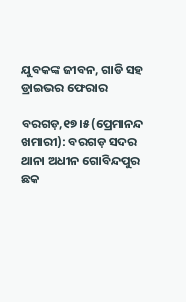ଯୁବକଙ୍କ ଜୀବନ, ଗାଡି ସହ ଡ୍ରାଇଭର ଫେରାର

ବରଗଡ଼,୧୭।୫(ପ୍ରେମାନନ୍ଦ ଖମାରୀ): ବରଗଡ଼ ସଦର ଥାନା ଅଧୀନ ଗୋବିନ୍ଦପୁର ଛକ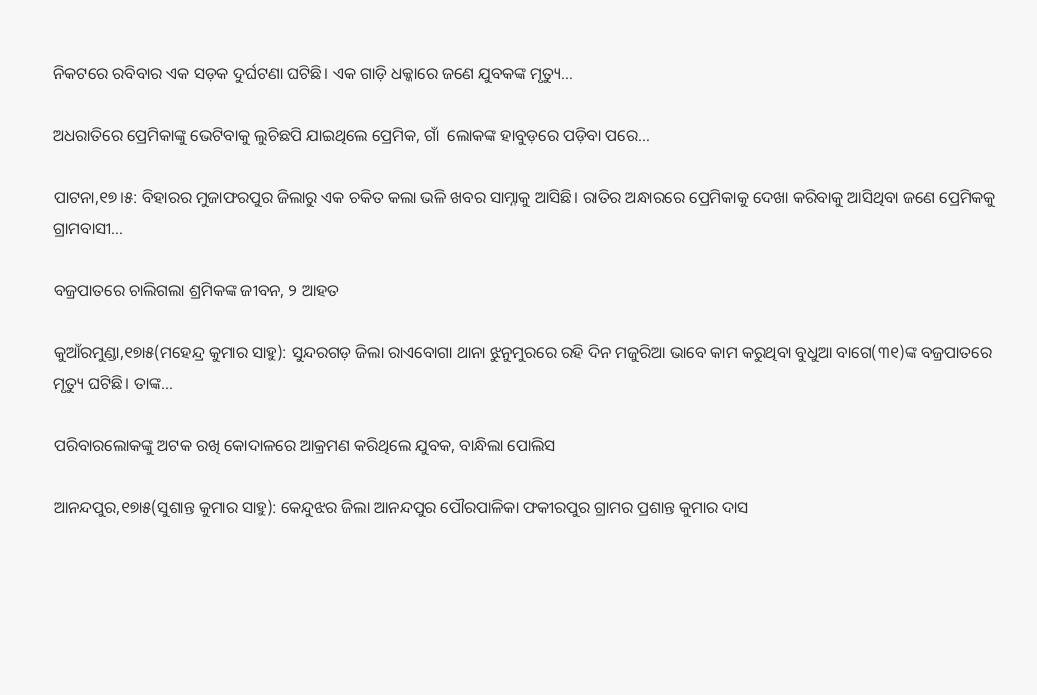ନିକଟରେ ରବିବାର ଏକ ସଡ଼କ ଦୁର୍ଘଟଣା ଘଟିଛି। ଏକ ଗାଡ଼ି ଧକ୍କାରେ ଜଣେ ଯୁବକଙ୍କ ମୃତ୍ୟୁ…

ଅଧରାତିରେ ପ୍ରେମିକାଙ୍କୁ ଭେଟିବାକୁ ଲୁଚିଛପି ଯାଇଥିଲେ ପ୍ରେମିକ, ଗାଁ  ଲୋକଙ୍କ ହାବୁଡ଼ରେ ପଡ଼ିବା ପରେ…

ପାଟନା,୧୭।୫: ବିହାରର ମୁଜାଫରପୁର ଜିଲାରୁ ଏକ ଚକିତ କଲା ଭଳି ଖବର ସାମ୍ନାକୁ ଆସିଛି। ରାତିର ଅନ୍ଧାରରେ ପ୍ରେମିକାକୁ ଦେଖା କରିବାକୁ ଆସିଥିବା ଜଣେ ପ୍ରେମିକକୁ ଗ୍ରାମବାସୀ…

ବଜ୍ରପାତରେ ଚାଲିଗଲା ଶ୍ରମିକଙ୍କ ଜୀବନ, ୨ ଆହତ

କୁଆଁରମୁଣ୍ଡା,୧୭ା୫(ମହେନ୍ଦ୍ର କୁମାର ସାହୁ): ସୁନ୍ଦରଗଡ଼ ଜିଲା ରାଏବୋଗା ଥାନା ଝୁନୁମୁରରେ ରହି ଦିନ ମଜୁରିଆ ଭାବେ କାମ କରୁଥିବା ବୁଧୁଆ ବାଗେ(୩୧)ଙ୍କ ବଜ୍ରପାତରେ ମୃତ୍ୟୁ ଘଟିଛି। ତାଙ୍କ…

ପରିବାରଲୋକଙ୍କୁ ଅଟକ ରଖି କୋଦାଳରେ ଆକ୍ରମଣ କରିଥିଲେ ଯୁବକ, ବାନ୍ଧିଲା ପୋଲିସ

ଆନନ୍ଦପୁର,୧୭ା୫(ସୁଶାନ୍ତ କୁମାର ସାହୁ): କେନ୍ଦୁଝର ଜିଲା ଆନନ୍ଦପୁର ପୌରପାଳିକା ଫକୀରପୁର ଗ୍ରାମର ପ୍ରଶାନ୍ତ କୁମାର ଦାସ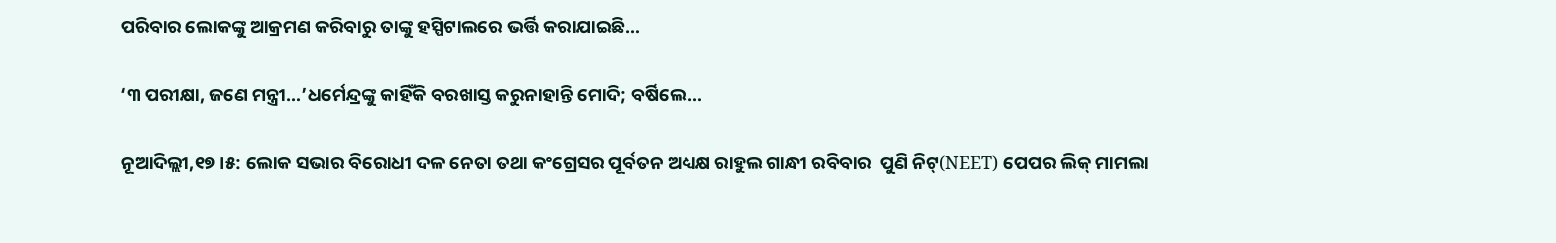ପରିବାର ଲୋକଙ୍କୁ ଆକ୍ରମଣ କରିବାରୁ ତାଙ୍କୁ ହସ୍ପିଟାଲରେ ଭର୍ତ୍ତି କରାଯାଇଛି…

‘୩ ପରୀକ୍ଷା, ଜଣେ ମନ୍ତ୍ରୀ…’ଧର୍ମେନ୍ଦ୍ରଙ୍କୁ କାହିଁକି ବରଖାସ୍ତ କରୁନାହାନ୍ତି ମୋଦି; ବର୍ଷିଲେ…

ନୂଆଦିଲ୍ଲୀ,୧୭।୫: ଲୋକ ସଭାର ବିରୋଧୀ ଦଳ ନେତା ତଥା କଂଗ୍ରେସର ପୂର୍ବତନ ଅଧ୍ୟକ୍ଷ ରାହୁଲ ଗାନ୍ଧୀ ରବିବାର  ପୁଣି ନିଟ୍‌(NEET) ପେପର ଲିକ୍‌ ମାମଲା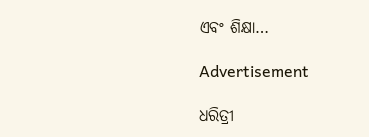ଏବଂ ଶିକ୍ଷା…

Advertisement

ଧରିତ୍ରୀ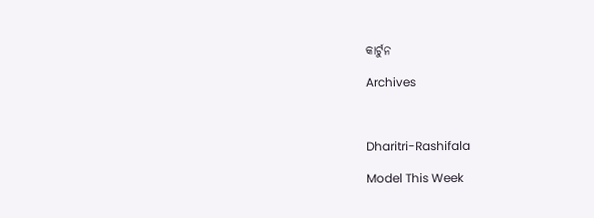କାର୍ଟୁନ

Archives



Dharitri-Rashifala

Model This Week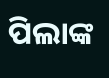ପିଲାଙ୍କ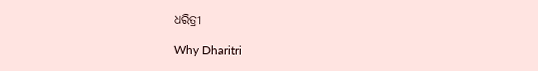ଧରିତ୍ରୀ

Why Dharitri